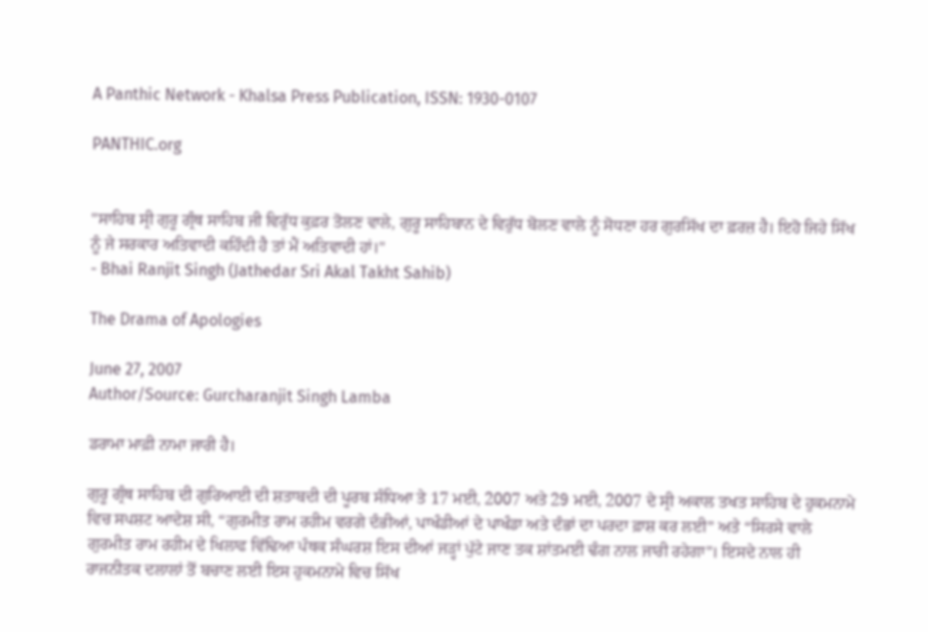A Panthic Network - Khalsa Press Publication, ISSN: 1930-0107

PANTHIC.org


"ਸਾਹਿਬ ਸ੍ਰੀ ਗੁਰੂ ਗ੍ਰੰਥ ਸਾਹਿਬ ਜੀ ਵਿਰੁੱਧ ਕੁਫ਼ਰ ਤੋਲਣ ਵਾਲੇ, ਗੁਰੂ ਸਾਹਿਬਾਨ ਦੇ ਵਿਰੁੱਧ ਬੋਲਣ ਵਾਲੇ ਨੂੰ ਸੋਧਣਾ ਹਰ ਗੁਰਸਿੱਖ ਦਾ ਫ਼ਰਜ਼ ਹੈ। ਇਹੋ ਜਿਹੇ ਸਿੱਖ ਨੂੰ ਜੇ ਸਰਕਾਰ ਅਤਿਵਾਦੀ ਕਹਿੰਦੀ ਹੈ ਤਾਂ ਮੈਂ ਅਤਿਵਾਦੀ ਹਾਂ।"
- Bhai Ranjit Singh (Jathedar Sri Akal Takht Sahib)

The Drama of Apologies

June 27, 2007
Author/Source: Gurcharanjit Singh Lamba

ਡਰਾਮਾ ਮਾਫ਼ੀ ਨਾਮਾ ਜਾਰੀ ਹੈ।

ਗੁਰੂ ਗ੍ਰੰਥ ਸਾਹਿਬ ਦੀ ਗੁਰਿਆਈ ਦੀ ਸ਼ਤਾਬਦੀ ਦੀ ਪੂਰਬ ਸੰਧਿਆ ਤੇ 17 ਮਈ, 2007 ਅਤੇ 29 ਮਈ, 2007 ਦੇ ਸ੍ਰੀ ਅਕਾਲ ਤਖਤ ਸਾਹਿਬ ਦੇ ਹੁਕਮਨਾਮੇ ਵਿਚ ਸਪਸ਼ਟ ਆਦੇਸ਼ ਸੀ, “ਗੁਰਮੀਤ ਰਾਮ ਰਹੀਮ ਵਰਗੇ ਦੰਭੀਆਂ, ਪਾਖੰਡੀਆਂ ਦੇ ਪਾਖੰਡਾ ਅਤੇ ਦੰਭਾਂ ਦਾ ਪਰਦਾ ਫ਼ਾਸ਼ ਕਰ ਲਈ” ਅਤੇ “ਸਿਰਸੇ ਵਾਲੇ ਗੁਰਮੀਤ ਰਾਮ ਰਹੀਮ ਦੇ ਖਿਲਾਫ ਵਿੱਢਿਆ ਪੰਥਕ ਸੰਘਰਸ਼ ਇਸ ਦੀਆਂ ਜੜ੍ਹਾਂ ਪੁੱਟੇ ਜਾਣ ਤਕ ਸ਼ਾਂਤਮਈ ਢੰਗ ਨਾਲ ਜਾਰੀ ਰਹੇਗਾ”। ਇਸਦੇ ਨਾਲ ਹੀ ਰਾਜਨੀਤਕ ਦਲਾਲਾਂ ਤੋਂ ਬਚਾਣ ਲਈ ਇਸ ਹੁਕਮਨਾਮੇ ਵਿਚ ਸਿੱਖ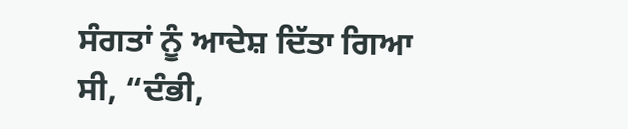ਸੰਗਤਾਂ ਨੂੰ ਆਦੇਸ਼ ਦਿੱਤਾ ਗਿਆ ਸੀ, “ਦੰਭੀ,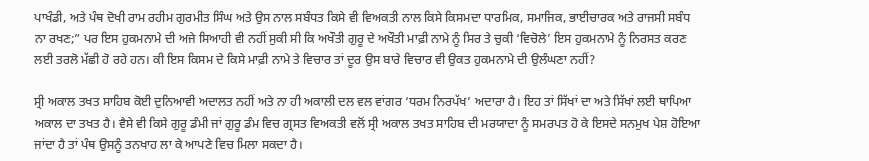ਪਾਖੰਡੀ, ਅਤੇ ਪੰਥ ਦੋਖੀ ਰਾਮ ਰਹੀਮ ਗੁਰਮੀਤ ਸਿੰਘ ਅਤੇ ਉਸ ਨਾਲ ਸਬੰਧਤ ਕਿਸੇ ਵੀ ਵਿਅਕਤੀ ਨਾਲ ਕਿਸੇ ਕਿਸਮਦਾ ਧਾਰਮਿਕ, ਸਮਾਜਿਕ, ਭਾਈਚਾਰਕ ਅਤੇ ਰਾਜਸੀ ਸਬੰਧ ਨਾ ਰਖਣ;” ਪਰ ਇਸ ਹੁਕਮਨਾਮੇ ਦੀ ਅਜੇ ਸਿਆਹੀ ਵੀ ਨਹੀਂ ਸੁਕੀ ਸੀ ਕਿ ਅਖੌਤੀ ਗੁਰੂ ਦੇ ਅਖੌਤੀ ਮਾਫ਼ੀ ਨਾਮੇ ਨੂੰ ਸਿਰ ਤੇ ਚੁਕੀ ‘ਵਿਚੋਲੇ’ ਇਸ ਹੁਕਮਨਾਮੇ ਨੂੰ ਨਿਰਸਤ ਕਰਣ ਲਈ ਤਰਲੋ ਮੱਛੀ ਹੋ ਰਹੇ ਹਨ। ਕੀ ਇਸ ਕਿਸਮ ਦੇ ਕਿਸੇ ਮਾਫ਼ੀ ਨਾਮੇ ਤੇ ਵਿਚਾਰ ਤਾਂ ਦੂਰ ਉਸ ਬਾਰੇ ਵਿਚਾਰ ਵੀ ਉਕਤ ਹੁਕਮਨਾਮੇ ਦੀ ਉਲੰਘਣਾ ਨਹੀਂ?

ਸ੍ਰੀ ਅਕਾਲ ਤਖਤ ਸਾਹਿਬ ਕੋਈ ਦੁਨਿਆਵੀ ਅਦਾਲਤ ਨਹੀਂ ਅਤੇ ਨਾ ਹੀ ਅਕਾਲੀ ਦਲ ਵਲ ਵਾਂਗਰ ‘ਧਰਮ ਨਿਰਪੱਖ’ ਅਦਾਰਾ ਹੈ। ਇਹ ਤਾਂ ਸਿੱਖਾਂ ਦਾ ਅਤੇ ਸਿੱਖਾਂ ਲਈ ਥਾਪਿਆ ਅਕਾਲ ਦਾ ਤਖਤ ਹੈ। ਵੈਸੇ ਵੀ ਕਿਸੇ ਗੁਰੂ ਡੰਮੀ ਜਾਂ ਗੁਰੂ ਡੰਮ ਵਿਚ ਗ੍ਰਸਤ ਵਿਅਕਤੀ ਵਲੋਂ ਸ੍ਰੀ ਅਕਾਲ ਤਖਤ ਸਾਹਿਬ ਦੀ ਮਰਯਾਦਾ ਨੂੰ ਸਮਰਪਤ ਹੋ ਕੇ ਇਸਦੇ ਸਨਮੁਖ ਪੇਸ਼ ਹੋਇਆ ਜਾਂਦਾ ਹੈ ਤਾਂ ਪੰਥ ਉਸਨੂੰ ਤਨਖਾਹ ਲਾ ਕੇ ਆਪਣੇ ਵਿਚ ਮਿਲਾ ਸਕਦਾ ਹੈ।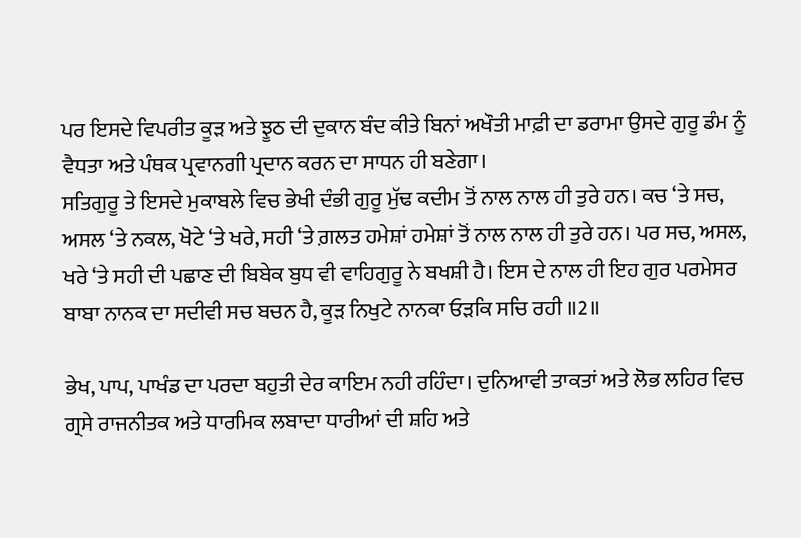ਪਰ ਇਸਦੇ ਵਿਪਰੀਤ ਕੂੜ ਅਤੇ ਝੂਠ ਦੀ ਦੁਕਾਨ ਬੰਦ ਕੀਤੇ ਬਿਨਾਂ ਅਖੌਤੀ ਮਾਫ਼ੀ ਦਾ ਡਰਾਮਾ ਉਸਦੇ ਗੁਰੂ ਡੰਮ ਨੂੰ ਵੈਧਤਾ ਅਤੇ ਪੰਥਕ ਪ੍ਰਵਾਨਗੀ ਪ੍ਰਦਾਨ ਕਰਨ ਦਾ ਸਾਧਨ ਹੀ ਬਣੇਗਾ।
ਸਤਿਗੁਰੂ ਤੇ ਇਸਦੇ ਮੁਕਾਬਲੇ ਵਿਚ ਭੇਖੀ ਦੰਭੀ ਗੁਰੂ ਮੁੱਢ ਕਦੀਮ ਤੋਂ ਨਾਲ ਨਾਲ ਹੀ ਤੁਰੇ ਹਨ। ਕਚ ‘ਤੇ ਸਚ, ਅਸਲ ‘ਤੇ ਨਕਲ, ਖੋਟੇ ‘ਤੇ ਖਰੇ, ਸਹੀ ‘ਤੇ ਗ਼ਲਤ ਹਮੇਸ਼ਾਂ ਹਮੇਸ਼ਾਂ ਤੋਂ ਨਾਲ ਨਾਲ ਹੀ ਤੁਰੇ ਹਨ। ਪਰ ਸਚ, ਅਸਲ, ਖਰੇ ‘ਤੇ ਸਹੀ ਦੀ ਪਛਾਣ ਦੀ ਬਿਬੇਕ ਬੁਧ ਵੀ ਵਾਹਿਗੁਰੂ ਨੇ ਬਖਸ਼ੀ ਹੈ। ਇਸ ਦੇ ਨਾਲ ਹੀ ਇਹ ਗੁਰ ਪਰਮੇਸਰ ਬਾਬਾ ਨਾਨਕ ਦਾ ਸਦੀਵੀ ਸਚ ਬਚਨ ਹੈ, ਕੂੜ ਨਿਖੁਟੇ ਨਾਨਕਾ ਓੜਕਿ ਸਚਿ ਰਹੀ ॥2॥

ਭੇਖ, ਪਾਪ, ਪਾਖੰਡ ਦਾ ਪਰਦਾ ਬਹੁਤੀ ਦੇਰ ਕਾਇਮ ਨਹੀ ਰਹਿੰਦਾ। ਦੁਨਿਆਵੀ ਤਾਕਤਾਂ ਅਤੇ ਲੋਭ ਲਹਿਰ ਵਿਚ ਗ੍ਰਸੇ ਰਾਜਨੀਤਕ ਅਤੇ ਧਾਰਮਿਕ ਲਬਾਦਾ ਧਾਰੀਆਂ ਦੀ ਸ਼ਹਿ ਅਤੇ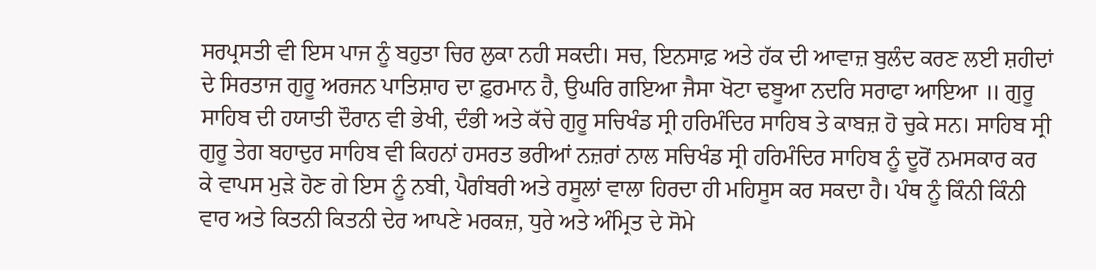ਸਰਪ੍ਰਸਤੀ ਵੀ ਇਸ ਪਾਜ ਨੂੰ ਬਹੁਤਾ ਚਿਰ ਲੁਕਾ ਨਹੀ ਸਕਦੀ। ਸਚ, ਇਨਸਾਫ਼ ਅਤੇ ਹੱਕ ਦੀ ਆਵਾਜ਼ ਬੁਲੰਦ ਕਰਣ ਲਈ ਸ਼ਹੀਦਾਂ ਦੇ ਸਿਰਤਾਜ ਗੁਰੂ ਅਰਜਨ ਪਾਤਿਸ਼ਾਹ ਦਾ ਫ਼ੁਰਮਾਨ ਹੈ, ਉਘਰਿ ਗਇਆ ਜੈਸਾ ਖੋਟਾ ਢਬੂਆ ਨਦਰਿ ਸਰਾਫਾ ਆਇਆ ॥ ਗੁਰੂ ਸਾਹਿਬ ਦੀ ਹਯਾਤੀ ਦੌਰਾਨ ਵੀ ਭੇਖੀ, ਦੰਭੀ ਅਤੇ ਕੱਚੇ ਗੁਰੂ ਸਚਿਖੰਡ ਸ੍ਰੀ ਹਰਿਮੰਦਿਰ ਸਾਹਿਬ ਤੇ ਕਾਬਜ਼ ਹੋ ਚੁਕੇ ਸਨ। ਸਾਹਿਬ ਸ੍ਰੀ ਗੁਰੂ ਤੇਗ ਬਹਾਦੁਰ ਸਾਹਿਬ ਵੀ ਕਿਹਨਾਂ ਹਸਰਤ ਭਰੀਆਂ ਨਜ਼ਰਾਂ ਨਾਲ ਸਚਿਖੰਡ ਸ੍ਰੀ ਹਰਿਮੰਦਿਰ ਸਾਹਿਬ ਨੂੰ ਦੂਰੋਂ ਨਮਸਕਾਰ ਕਰ ਕੇ ਵਾਪਸ ਮੁੜੇ ਹੋਣ ਗੇ ਇਸ ਨੂੰ ਨਬੀ, ਪੈਗੰਬਰੀ ਅਤੇ ਰਸੂਲਾਂ ਵਾਲਾ ਹਿਰਦਾ ਹੀ ਮਹਿਸੂਸ ਕਰ ਸਕਦਾ ਹੈ। ਪੰਥ ਨੂੰ ਕਿੰਨੀ ਕਿੰਨੀ ਵਾਰ ਅਤੇ ਕਿਤਨੀ ਕਿਤਨੀ ਦੇਰ ਆਪਣੇ ਮਰਕਜ਼, ਧੁਰੇ ਅਤੇ ਅੰਮ੍ਰਿਤ ਦੇ ਸੋਮੇ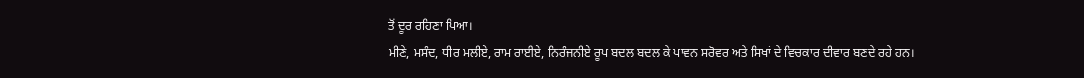ਤੋਂ ਦੂਰ ਰਹਿਣਾ ਪਿਆ।
ਮੀਣੇ, ਮਸੰਦ, ਧੀਰ ਮਲੀਏ, ਰਾਮ ਰਾਈਏ, ਨਿਰੰਜਨੀਏ ਰੂਪ ਬਦਲ ਬਦਲ ਕੇ ਪਾਵਨ ਸਰੋਵਰ ਅਤੇ ਸਿਖਾਂ ਦੇ ਵਿਚਕਾਰ ਦੀਵਾਰ ਬਣਦੇ ਰਹੇ ਹਨ।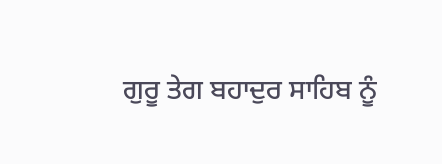ਗੁਰੂ ਤੇਗ ਬਹਾਦੁਰ ਸਾਹਿਬ ਨੂੰ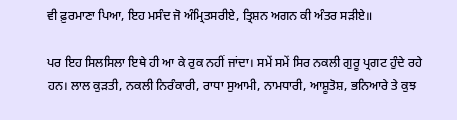ਵੀ ਫ਼ੁਰਮਾਣਾ ਪਿਆ, ਇਹ ਮਸੰਦ ਜੋ ਅੰਮ੍ਰਿਤਸਰੀਏ, ਤ੍ਰਿਸ਼ਨ ਅਗਨ ਕੀ ਅੰਤਰ ਸੜੀਏ॥

ਪਰ ਇਹ ਸਿਲਸਿਲਾ ਇਥੇ ਹੀ ਆ ਕੇ ਰੁਕ ਨਹੀਂ ਜਾਂਦਾ। ਸਮੇਂ ਸਮੇਂ ਸਿਰ ਨਕਲੀ ਗੁਰੂ ਪ੍ਰਗਟ ਹੁੰਦੇ ਰਹੇ ਹਨ। ਲਾਲ ਕੁੜਤੀ, ਨਕਲੀ ਨਿਰੰਕਾਰੀ, ਰਾਧਾ ਸੁਆਮੀ, ਨਾਮਧਾਰੀ, ਆਸ਼ੂਤੋਸ਼, ਭਨਿਆਰੇ ਤੇ ਕੁਝ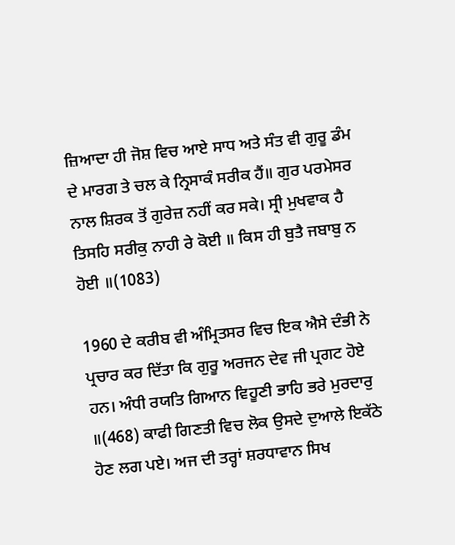ਜ਼ਿਆਦਾ ਹੀ ਜੋਸ਼ ਵਿਚ ਆਏ ਸਾਧ ਅਤੇ ਸੰਤ ਵੀ ਗੁਰੂ ਡੰਮ ਦੇ ਮਾਰਗ ਤੇ ਚਲ ਕੇ ਨ੍ਰਿਸਾਕੰ ਸਰੀਕ ਹੈਂ॥ ਗੁਰ ਪਰਮੇਸਰ ਨਾਲ ਸ਼ਿਰਕ ਤੋਂ ਗੁਰੇਜ਼ ਨਹੀਂ ਕਰ ਸਕੇ। ਸ੍ਰੀ ਮੁਖਵਾਕ ਹੈ ਤਿਸਹਿ ਸਰੀਕੁ ਨਾਹੀ ਰੇ ਕੋਈ ॥ ਕਿਸ ਹੀ ਬੁਤੈ ਜਬਾਬੁ ਨ ਹੋਈ ॥(1083)

1960 ਦੇ ਕਰੀਬ ਵੀ ਅੰਮ੍ਰਿਤਸਰ ਵਿਚ ਇਕ ਐਸੇ ਦੰਭੀ ਨੇ ਪ੍ਰਚਾਰ ਕਰ ਦਿੱਤਾ ਕਿ ਗੁਰੂ ਅਰਜਨ ਦੇਵ ਜੀ ਪ੍ਰਗਟ ਹੋਏ ਹਨ। ਅੰਧੀ ਰਯਤਿ ਗਿਆਨ ਵਿਹੂਣੀ ਭਾਹਿ ਭਰੇ ਮੁਰਦਾਰੁ ॥(468) ਕਾਫੀ ਗਿਣਤੀ ਵਿਚ ਲੋਕ ਉਸਦੇ ਦੁਆਲੇ ਇਕੱਠੇ ਹੋਣ ਲਗ ਪਏ। ਅਜ ਦੀ ਤਰ੍ਹਾਂ ਸ਼ਰਧਾਵਾਨ ਸਿਖ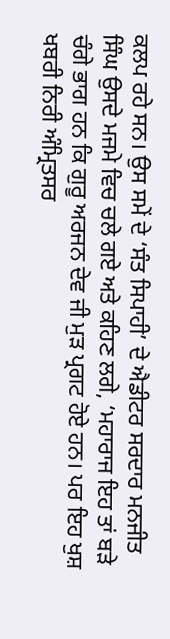ਕਲਪ ਰਹੇ ਸਨ। ਉਸ ਸਮੇਂ ਦੇ ‘ਸੰਤ ਸਿਪਾਹੀ’ ਦੇ ਐਡੀਟਰ ਸਰਦਾਰ ਮਨਜੀਤ ਸਿੰਘ ਉਸਦੇ ਮਜਮੇ ਵਿਚ ਚਲੇ ਗਏ ਅਤੇ ਕਹਿਣ ਲਗੇ, ‘ਮਹਾਰਾਜ ਇਹ ਤਾਂ ਬੜੇ ਚੰਗੇ ਭਾਗ ਹਨ ਕਿ ਗੁਰੂ ਅਰਜਨ ਦੇਵ ਜੀ ਮੁੜ ਪ੍ਰਗਟ ਹੋਏ ਹਨ। ਪਰ ਇਹ ਖੁਸ਼ ਖਬਰੀ ਨਿਰੀ ਅੰਮ੍ਰਿਤਸਰ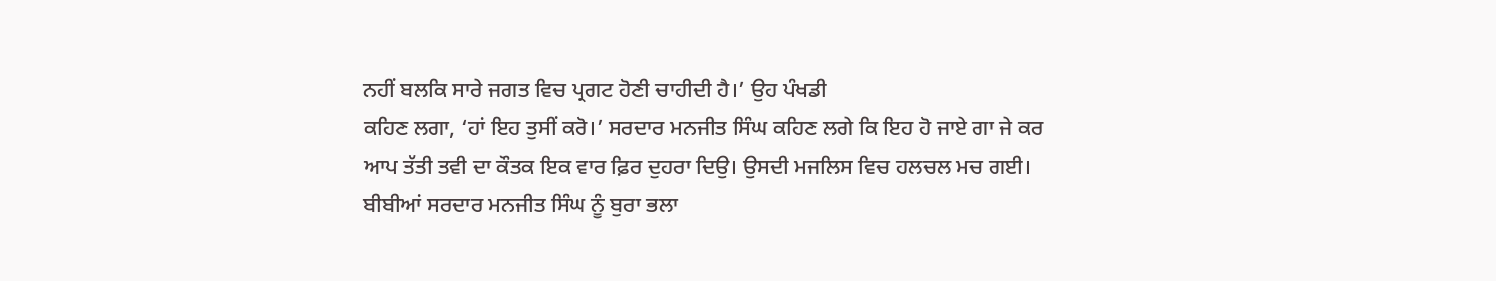ਨਹੀਂ ਬਲਕਿ ਸਾਰੇ ਜਗਤ ਵਿਚ ਪ੍ਰਗਟ ਹੋਣੀ ਚਾਹੀਦੀ ਹੈ।’ ਉਹ ਪੰਖਡੀ
ਕਹਿਣ ਲਗਾ, ‘ਹਾਂ ਇਹ ਤੁਸੀਂ ਕਰੋ।’ ਸਰਦਾਰ ਮਨਜੀਤ ਸਿੰਘ ਕਹਿਣ ਲਗੇ ਕਿ ਇਹ ਹੋ ਜਾਏ ਗਾ ਜੇ ਕਰ ਆਪ ਤੱਤੀ ਤਵੀ ਦਾ ਕੌਤਕ ਇਕ ਵਾਰ ਫ਼ਿਰ ਦੁਹਰਾ ਦਿਉ। ਉਸਦੀ ਮਜਲਿਸ ਵਿਚ ਹਲਚਲ ਮਚ ਗਈ। ਬੀਬੀਆਂ ਸਰਦਾਰ ਮਨਜੀਤ ਸਿੰਘ ਨੂੰ ਬੁਰਾ ਭਲਾ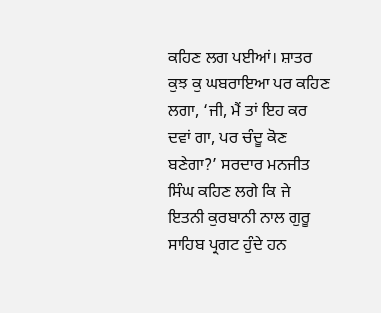ਕਹਿਣ ਲਗ ਪਈਆਂ। ਸ਼ਾਤਰ ਕੁਝ ਕੁ ਘਬਰਾਇਆ ਪਰ ਕਹਿਣ ਲਗਾ, ‘ਜੀ, ਮੈਂ ਤਾਂ ਇਹ ਕਰ ਦਵਾਂ ਗਾ, ਪਰ ਚੰਦੂ ਕੋਣ ਬਣੇਗਾ?’ ਸਰਦਾਰ ਮਨਜੀਤ ਸਿੰਘ ਕਹਿਣ ਲਗੇ ਕਿ ਜੇ ਇਤਨੀ ਕੁਰਬਾਨੀ ਨਾਲ ਗੁਰੂ ਸਾਹਿਬ ਪ੍ਰਗਟ ਹੁੰਦੇ ਹਨ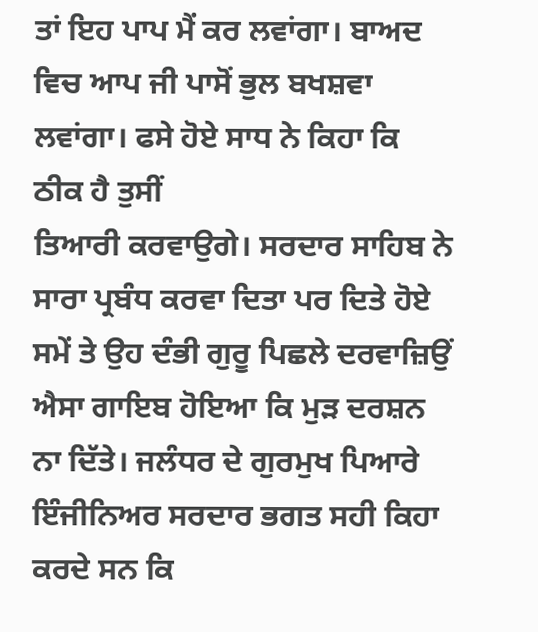ਤਾਂ ਇਹ ਪਾਪ ਮੈਂ ਕਰ ਲਵਾਂਗਾ। ਬਾਅਦ ਵਿਚ ਆਪ ਜੀ ਪਾਸੋਂ ਭੁਲ ਬਖਸ਼ਵਾ ਲਵਾਂਗਾ। ਫਸੇ ਹੋਏ ਸਾਧ ਨੇ ਕਿਹਾ ਕਿ ਠੀਕ ਹੈ ਤੁਸੀਂ
ਤਿਆਰੀ ਕਰਵਾਉਗੇ। ਸਰਦਾਰ ਸਾਹਿਬ ਨੇ ਸਾਰਾ ਪ੍ਰਬੰਧ ਕਰਵਾ ਦਿਤਾ ਪਰ ਦਿਤੇ ਹੋਏ ਸਮੇਂ ਤੇ ਉਹ ਦੰਭੀ ਗੁਰੂ ਪਿਛਲੇ ਦਰਵਾਜ਼ਿਉਂ ਐਸਾ ਗਾਇਬ ਹੋਇਆ ਕਿ ਮੁੜ ਦਰਸ਼ਨ ਨਾ ਦਿੱਤੇ। ਜਲੰਧਰ ਦੇ ਗੁਰਮੁਖ ਪਿਆਰੇ ਇੰਜੀਨਿਅਰ ਸਰਦਾਰ ਭਗਤ ਸਹੀ ਕਿਹਾ ਕਰਦੇ ਸਨ ਕਿ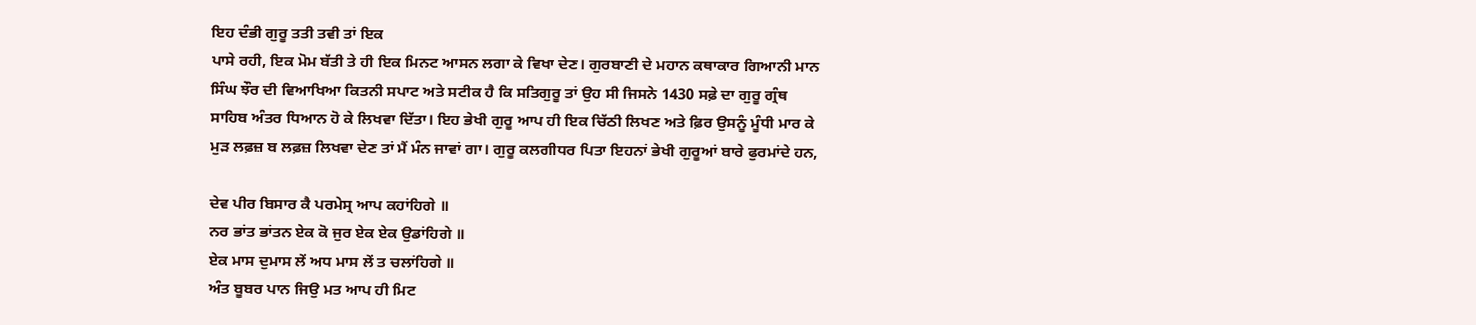ਇਹ ਦੰਭੀ ਗੁਰੂ ਤਤੀ ਤਵੀ ਤਾਂ ਇਕ
ਪਾਸੇ ਰਹੀ, ਇਕ ਮੋਮ ਬੱਤੀ ਤੇ ਹੀ ਇਕ ਮਿਨਟ ਆਸਨ ਲਗਾ ਕੇ ਵਿਖਾ ਦੇਣ। ਗੁਰਬਾਣੀ ਦੇ ਮਹਾਨ ਕਥਾਕਾਰ ਗਿਆਨੀ ਮਾਨ ਸਿੰਘ ਝੌਰ ਦੀ ਵਿਆਖਿਆ ਕਿਤਨੀ ਸਪਾਟ ਅਤੇ ਸਟੀਕ ਹੈ ਕਿ ਸਤਿਗੁਰੂ ਤਾਂ ਉਹ ਸੀ ਜਿਸਨੇ 1430 ਸਫ਼ੇ ਦਾ ਗੁਰੂ ਗ੍ਰੰਥ ਸਾਹਿਬ ਅੰਤਰ ਧਿਆਨ ਹੋ ਕੇ ਲਿਖਵਾ ਦਿੱਤਾ। ਇਹ ਭੇਖੀ ਗੁਰੂ ਆਪ ਹੀ ਇਕ ਚਿੱਠੀ ਲਿਖਣ ਅਤੇ ਫ਼ਿਰ ਉਸਨੂੰ ਮੂੰਧੀ ਮਾਰ ਕੇ ਮੁੜ ਲਫ਼ਜ਼ ਬ ਲਫ਼ਜ਼ ਲਿਖਵਾ ਦੇਣ ਤਾਂ ਮੈਂ ਮੰਨ ਜਾਵਾਂ ਗਾ। ਗੁਰੂ ਕਲਗੀਧਰ ਪਿਤਾ ਇਹਨਾਂ ਭੇਖੀ ਗੁਰੂਆਂ ਬਾਰੇ ਫੁਰਮਾਂਦੇ ਹਨ,

ਦੇਵ ਪੀਰ ਬਿਸਾਰ ਕੈ ਪਰਮੇਸ੍ਰ ਆਪ ਕਹਾਂਹਿਗੇ ॥
ਨਰ ਭਾਂਤ ਭਾਂਤਨ ਏਕ ਕੋ ਜੁਰ ਏਕ ਏਕ ਉਡਾਂਹਿਗੇ ॥
ਏਕ ਮਾਸ ਦੁਮਾਸ ਲੇਂ ਅਧ ਮਾਸ ਲੇਂ ਤ ਚਲਾਂਹਿਗੇ ॥
ਅੰਤ ਬੂਬਰ ਪਾਨ ਜਿਉ ਮਤ ਆਪ ਹੀ ਮਿਟ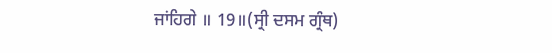ਜਾਂਹਿਗੇ ॥ 19॥(ਸ੍ਰੀ ਦਸਮ ਗ੍ਰੰਥ)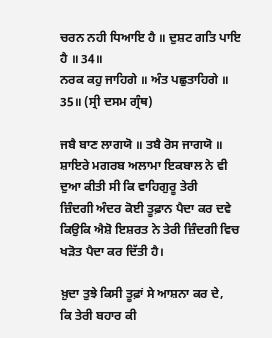ਚਰਨ ਨਹੀ ਧਿਆਇ ਹੈ ॥ ਦੁਸ਼ਟ ਗਤਿ ਪਾਇ ਹੈ ॥ 34॥
ਨਰਕ ਕਹੁ ਜਾਹਿਗੇ ॥ ਅੰਤ ਪਛੁਤਾਹਿਗੇ ॥ 35॥ (ਸ੍ਰੀ ਦਸਮ ਗ੍ਰੰਥ)

ਜਬੈ ਬਾਣ ਲਾਗਯੋ ॥ ਤਬੈ ਰੋਸ ਜਾਗਯੋ ॥ ਸ਼ਾਇਰੇ ਮਗਰਬ ਅਲਾਮਾ ਇਕਬਾਲ ਨੇ ਵੀ ਦੁਆ ਕੀਤੀ ਸੀ ਕਿ ਵਾਹਿਗੁਰੂ ਤੇਰੀ
ਜ਼ਿੰਦਗੀ ਅੰਦਰ ਕੋਈ ਤੂਫ਼ਾਨ ਪੈਦਾ ਕਰ ਦਵੇ ਕਿਉਕਿ ਐਸ਼ੋ ਇਸ਼ਰਤ ਨੇ ਤੇਰੀ ਜ਼ਿੰਦਗੀ ਵਿਚ ਖੜੋਤ ਪੈਦਾ ਕਰ ਦਿੱਤੀ ਹੈ।

ਖ਼ੁਦਾ ਤੁਝੇ ਕਿਸੀ ਤੂਫ਼ਾਂ ਸੇ ਆਸ਼ਨਾ ਕਰ ਦੇ,
ਕਿ ਤੇਰੀ ਬਹਾਰ ਕੀ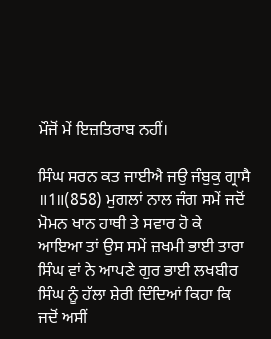ਮੌਜੋਂ ਮੇਂ ਇਜ਼ਤਿਰਾਬ ਨਹੀਂ।

ਸਿੰਘ ਸਰਨ ਕਤ ਜਾਈਐ ਜਉ ਜੰਬੁਕੁ ਗ੍ਰਾਸੈ ॥1॥(858) ਮੁਗਲਾਂ ਨਾਲ ਜੰਗ ਸਮੇਂ ਜਦੋਂ ਮੋਮਨ ਖਾਨ ਹਾਥੀ ਤੇ ਸਵਾਰ ਹੋ ਕੇ
ਆਇਆ ਤਾਂ ਉਸ ਸਮੇਂ ਜ਼ਖਮੀ ਭਾਈ ਤਾਰਾ ਸਿੰਘ ਵਾਂ ਨੇ ਆਪਣੇ ਗੁਰ ਭਾਈ ਲਖਬੀਰ ਸਿੰਘ ਨੂੰ ਹੱਲਾ ਸ਼ੇਰੀ ਦਿੰਦਿਆਂ ਕਿਹਾ ਕਿ
ਜਦੋਂ ਅਸੀਂ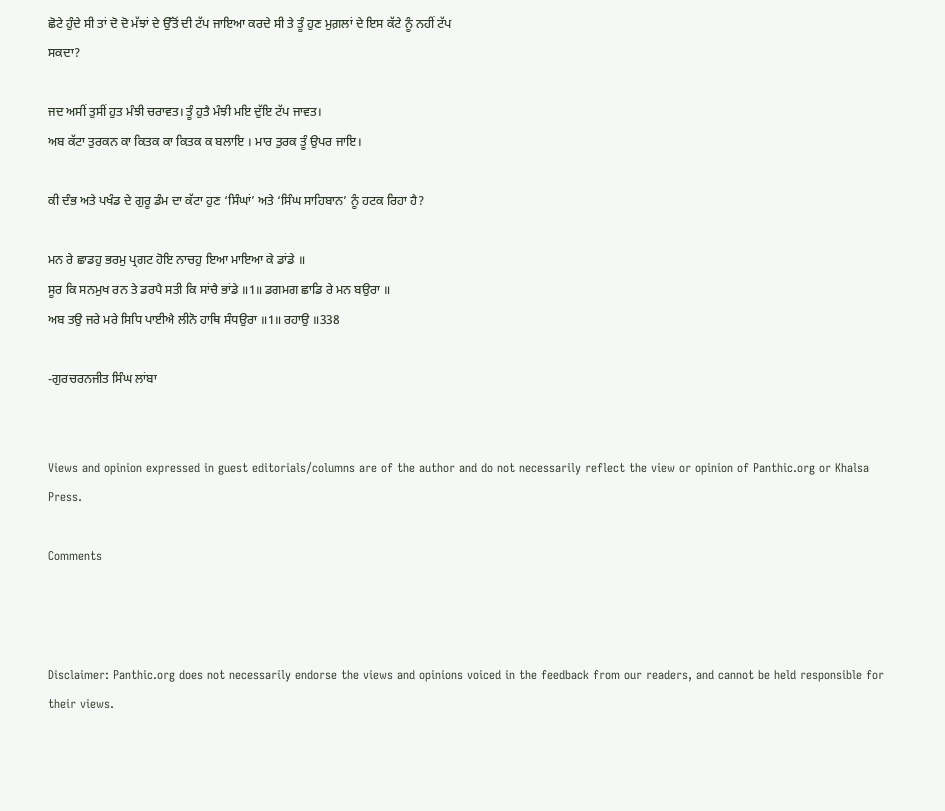ਛੋਟੇ ਹੁੰਦੇ ਸੀ ਤਾਂ ਦੋ ਦੋ ਮੱਝਾਂ ਦੇ ਉੱਤੋਂ ਦੀ ਟੱਪ ਜਾਇਆ ਕਰਦੇ ਸੀ ਤੇ ਤੂੰ ਹੁਣ ਮੁਗ਼ਲਾਂ ਦੇ ਇਸ ਕੱਟੇ ਨੂੰ ਨਹੀਂ ਟੱਪ
ਸਕਦਾ?

ਜਦ ਅਸੀਂ ਤੁਸੀਂ ਹੁਤ ਮੰਝੀ ਚਰਾਵਤ। ਤੂੰ ਹੁਤੈ ਮੰਝੀ ਮਇ ਦੁੱਇ ਟੱਪ ਜਾਵਤ।
ਅਬ ਕੱਟਾ ਤੁਰਕਨ ਕਾ ਕਿਤਕ ਕਾ ਕਿਤਕ ਕ ਬਲਾਇ । ਮਾਰ ਤੁਰਕ ਤੂੰ ਉਪਰ ਜਾਇ।

ਕੀ ਦੰਭ ਅਤੇ ਪਖੰਡ ਦੇ ਗੁਰੂ ਡੰਮ ਦਾ ਕੱਟਾ ਹੁਣ ‘ਸਿੰਘਾਂ’ ਅਤੇ ‘ਸਿੰਘ ਸਾਹਿਬਾਨ’ ਨੂੰ ਹਟਕ ਰਿਹਾ ਹੈ?

ਮਨ ਰੇ ਛਾਡਹੁ ਭਰਮੁ ਪ੍ਰਗਟ ਹੋਇ ਨਾਚਹੁ ਇਆ ਮਾਇਆ ਕੇ ਡਾਂਡੇ ॥
ਸੂਰ ਕਿ ਸਨਮੁਖ ਰਨ ਤੇ ਡਰਪੈ ਸਤੀ ਕਿ ਸਾਂਚੈ ਭਾਂਡੇ ॥1॥ ਡਗਮਗ ਛਾਡਿ ਰੇ ਮਨ ਬਉਰਾ ॥
ਅਬ ਤਉ ਜਰੇ ਮਰੇ ਸਿਧਿ ਪਾਈਐ ਲੀਨੋ ਹਾਥਿ ਸੰਧਉਰਾ ॥1॥ ਰਹਾਉ ॥338

-ਗੁਰਚਰਨਜੀਤ ਸਿੰਘ ਲਾਂਬਾ


Views and opinion expressed in guest editorials/columns are of the author and do not necessarily reflect the view or opinion of Panthic.org or Khalsa Press.

Comments



Disclaimer: Panthic.org does not necessarily endorse the views and opinions voiced in the feedback from our readers, and cannot be held responsible for their views.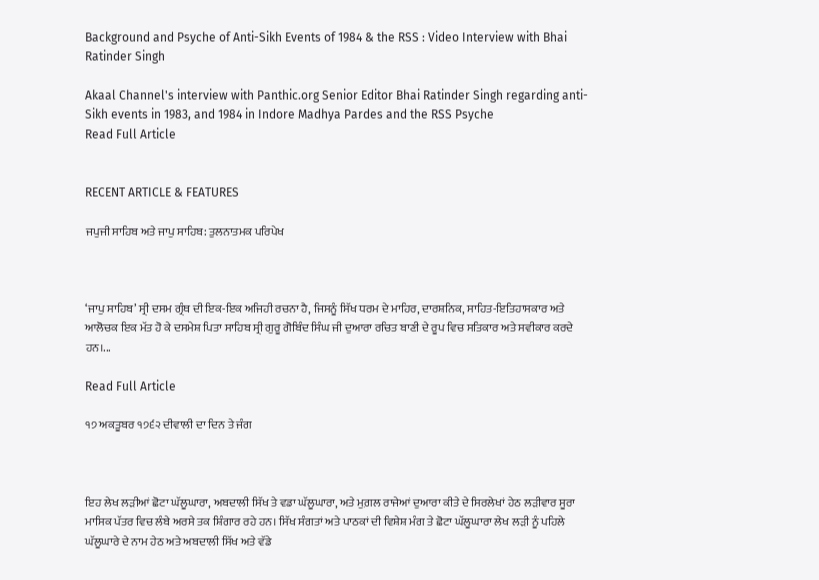Background and Psyche of Anti-Sikh Events of 1984 & the RSS : Video Interview with Bhai Ratinder Singh

Akaal Channel's interview with Panthic.org Senior Editor Bhai Ratinder Singh regarding anti-Sikh events in 1983, and 1984 in Indore Madhya Pardes and the RSS Psyche
Read Full Article


RECENT ARTICLE & FEATURES

ਜਪੁਜੀ ਸਾਹਿਬ ਅਤੇ ਜਾਪੁ ਸਾਹਿਬ: ਤੁਲਨਾਤਮਕ ਪਰਿਪੇਖ



‘ਜਾਪੁ ਸਾਹਿਬ’ ਸ੍ਰੀ ਦਸਮ ਗ੍ਰੰਥ ਦੀ ਇਕ-ਇਕ ਅਜਿਹੀ ਰਚਨਾ ਹੈ, ਜਿਸਨੂੰ ਸਿੱਖ ਧਰਮ ਦੇ ਮਾਹਿਰ, ਦਾਰਸ਼ਨਿਕ, ਸਾਹਿਤ-ਇਤਿਹਾਸਕਾਰ ਅਤੇ ਆਲੋਚਕ ਇਕ ਮੱਤ ਹੋ ਕੇ ਦਸਮੇਸ਼ ਪਿਤਾ ਸਾਹਿਬ ਸ੍ਰੀ ਗੁਰੂ ਗੋਬਿੰਦ ਸਿੰਘ ਜੀ ਦੁਆਰਾ ਰਚਿਤ ਬਾਣੀ ਦੇ ਰੂਪ ਵਿਚ ਸਤਿਕਾਰ ਅਤੇ ਸਵੀਕਾਰ ਕਰਦੇ ਹਨ।...

Read Full Article

੧੭ ਅਕਤੂਬਰ ੧੭੬੨ ਦੀਵਾਲੀ ਦਾ ਦਿਨ ਤੇ ਜੰਗ



ਇਹ ਲੇਖ ਲੜੀਆਂ ਛੋਟਾ ਘੱਲੂਘਾਰਾ, ਅਬਦਾਲੀ ਸਿੱਖ ਤੇ ਵਡਾ ਘੱਲੂਘਾਰਾ, ਅਤੇ ਮੁਗ਼ਲ ਰਾਜੇਆਂ ਦੁਆਰਾ ਕੀਤੇ ਦੇ ਸਿਰਲੇਖਾਂ ਹੇਠ ਲੜੀਵਾਰ ਸੂਰਾ ਮਾਸਿਕ ਪੱਤਰ ਵਿਚ ਲੰਬੇ ਅਰਸੇ ਤਕ ਸ਼ਿੰਗਾਰ ਰਹੇ ਹਨ। ਸਿੱਖ ਸੰਗਤਾਂ ਅਤੇ ਪਾਠਕਾਂ ਦੀ ਵਿਸ਼ੇਸ਼ ਮੰਗ ਤੇ ਛੋਟਾ ਘੱਲੂਘਾਰਾ ਲੇਖ ਲੜੀ ਨੂੰ ਪਹਿਲੇ ਘੱਲੂਘਾਰੇ ਦੇ ਨਾਮ ਹੇਠ ਅਤੇ ਅਬਦਾਲੀ ਸਿੱਖ ਅਤੇ ਵੱਡੇ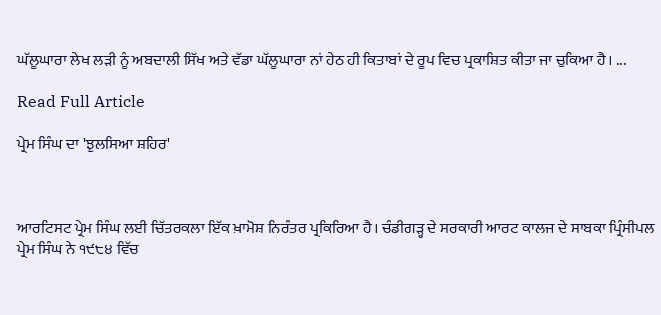ਘੱਲੂਘਾਰਾ ਲੇਖ ਲੜੀ ਨੂੰ ਅਬਦਾਲੀ ਸਿੱਖ ਅਤੇ ਵੱਡਾ ਘੱਲੂਘਾਰਾ ਨਾਂ ਹੇਠ ਹੀ ਕਿਤਾਬਾਂ ਦੇ ਰੂਪ ਵਿਚ ਪ੍ਰਕਾਸ਼ਿਤ ਕੀਤਾ ਜਾ ਚੁਕਿਆ ਹੈ। ...

Read Full Article

ਪ੍ਰੇਮ ਸਿੰਘ ਦਾ 'ਝੁਲਸਿਆ ਸ਼ਹਿਰ'



ਆਰਟਿਸਟ ਪ੍ਰੇਮ ਸਿੰਘ ਲਈ ਚਿੱਤਰਕਲਾ ਇੱਕ ਖ਼ਾਮੋਸ਼ ਨਿਰੰਤਰ ਪ੍ਰਕਿਰਿਆ ਹੈ। ਚੰਡੀਗੜ੍ਹ ਦੇ ਸਰਕਾਰੀ ਆਰਟ ਕਾਲਜ ਦੇ ਸਾਬਕਾ ਪ੍ਰਿੰਸੀਪਲ ਪ੍ਰੇਮ ਸਿੰਘ ਨੇ ੧੯੮੪ ਵਿੱਚ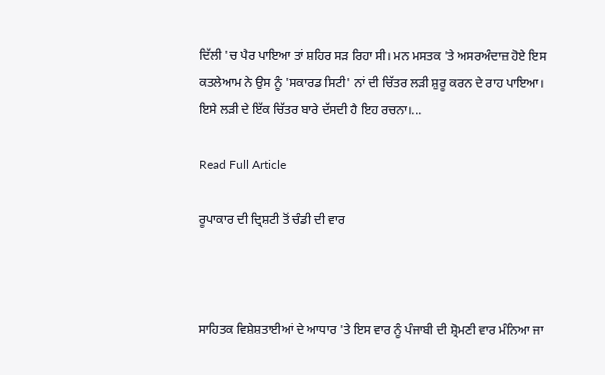ਦਿੱਲੀ 'ਚ ਪੈਰ ਪਾਇਆ ਤਾਂ ਸ਼ਹਿਰ ਸੜ ਰਿਹਾ ਸੀ। ਮਨ ਮਸਤਕ 'ਤੇ ਅਸਰਅੰਦਾਜ਼ ਹੋਏ ਇਸ ਕਤਲੇਆਮ ਨੇ ਉਸ ਨੂੰ 'ਸਕਾਰਡ ਸਿਟੀ' ਨਾਂ ਦੀ ਚਿੱਤਰ ਲੜੀ ਸ਼ੁਰੂ ਕਰਨ ਦੇ ਰਾਹ ਪਾਇਆ। ਇਸੇ ਲੜੀ ਦੇ ਇੱਕ ਚਿੱਤਰ ਬਾਰੇ ਦੱਸਦੀ ਹੈ ਇਹ ਰਚਨਾ।...

Read Full Article

ਰੂਪਾਕਾਰ ਦੀ ਦ੍ਰਿਸ਼ਟੀ ਤੋਂ ਚੰਡੀ ਦੀ ਵਾਰ



ਸਾਹਿਤਕ ਵਿਸ਼ੇਸ਼ਤਾਈਆਂ ਦੇ ਆਧਾਰ 'ਤੇ ਇਸ ਵਾਰ ਨੂੰ ਪੰਜਾਬੀ ਦੀ ਸ਼੍ਰੋਮਣੀ ਵਾਰ ਮੰਨਿਆ ਜਾ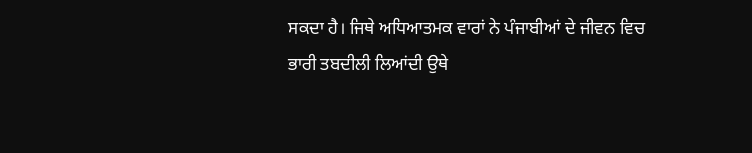ਸਕਦਾ ਹੈ। ਜਿਥੇ ਅਧਿਆਤਮਕ ਵਾਰਾਂ ਨੇ ਪੰਜਾਬੀਆਂ ਦੇ ਜੀਵਨ ਵਿਚ ਭਾਰੀ ਤਬਦੀਲੀ ਲਿਆਂਦੀ ਉਥੇ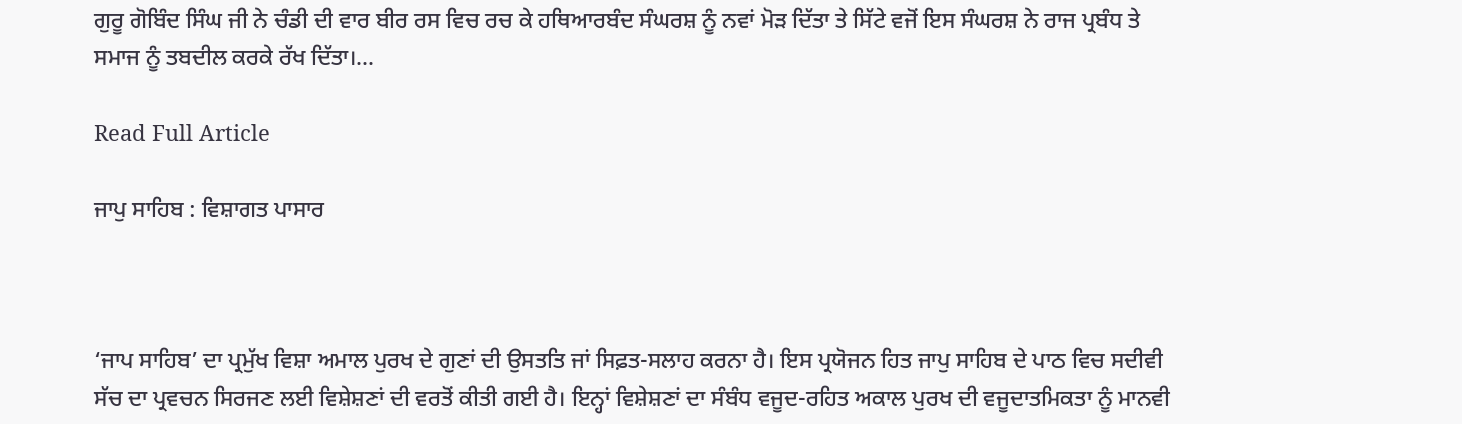ਗੁਰੂ ਗੋਬਿੰਦ ਸਿੰਘ ਜੀ ਨੇ ਚੰਡੀ ਦੀ ਵਾਰ ਬੀਰ ਰਸ ਵਿਚ ਰਚ ਕੇ ਹਥਿਆਰਬੰਦ ਸੰਘਰਸ਼ ਨੂੰ ਨਵਾਂ ਮੋੜ ਦਿੱਤਾ ਤੇ ਸਿੱਟੇ ਵਜੋਂ ਇਸ ਸੰਘਰਸ਼ ਨੇ ਰਾਜ ਪ੍ਰਬੰਧ ਤੇ ਸਮਾਜ ਨੂੰ ਤਬਦੀਲ ਕਰਕੇ ਰੱਖ ਦਿੱਤਾ।...

Read Full Article

ਜਾਪੁ ਸਾਹਿਬ : ਵਿਸ਼ਾਗਤ ਪਾਸਾਰ



‘ਜਾਪ ਸਾਹਿਬ’ ਦਾ ਪ੍ਰਮੁੱਖ ਵਿਸ਼ਾ ਅਮਾਲ ਪੁਰਖ ਦੇ ਗੁਣਾਂ ਦੀ ਉਸਤਤਿ ਜਾਂ ਸਿਫ਼ਤ-ਸਲਾਹ ਕਰਨਾ ਹੈ। ਇਸ ਪ੍ਰਯੋਜਨ ਹਿਤ ਜਾਪੁ ਸਾਹਿਬ ਦੇ ਪਾਠ ਵਿਚ ਸਦੀਵੀ ਸੱਚ ਦਾ ਪ੍ਰਵਚਨ ਸਿਰਜਣ ਲਈ ਵਿਸ਼ੇਸ਼ਣਾਂ ਦੀ ਵਰਤੋਂ ਕੀਤੀ ਗਈ ਹੈ। ਇਨ੍ਹਾਂ ਵਿਸ਼ੇਸ਼ਣਾਂ ਦਾ ਸੰਬੰਧ ਵਜੂਦ-ਰਹਿਤ ਅਕਾਲ ਪੁਰਖ ਦੀ ਵਜੂਦਾਤਮਿਕਤਾ ਨੂੰ ਮਾਨਵੀ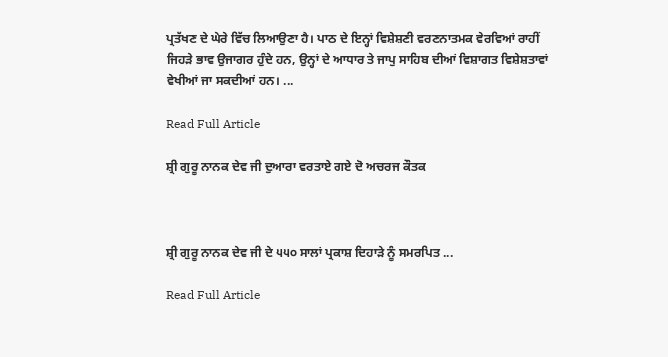ਪ੍ਰਤੱਖਣ ਦੇ ਘੇਰੇ ਵਿੱਚ ਲਿਆਉਣਾ ਹੈ। ਪਾਠ ਦੇ ਇਨ੍ਹਾਂ ਵਿਸ਼ੇਸ਼ਣੀ ਵਰਣਨਾਤਮਕ ਵੇਰਵਿਆਂ ਰਾਹੀਂ ਜਿਹੜੇ ਭਾਵ ਉਜਾਗਰ ਹੁੰਦੇ ਹਨ, ਉਨ੍ਹਾਂ ਦੇ ਆਧਾਰ ਤੇ ਜਾਪੁ ਸਾਹਿਬ ਦੀਆਂ ਵਿਸ਼ਾਗਤ ਵਿਸ਼ੇਸ਼ਤਾਵਾਂ ਵੇਖੀਆਂ ਜਾ ਸਕਦੀਆਂ ਹਨ। ...

Read Full Article

ਸ਼੍ਰੀ ਗੁਰੂ ਨਾਨਕ ਦੇਵ ਜੀ ਦੁਆਰਾ ਵਰਤਾਏ ਗਏ ਦੋ ਅਚਰਜ ਕੌਤਕ



ਸ਼੍ਰੀ ਗੁਰੂ ਨਾਨਕ ਦੇਵ ਜੀ ਦੇ ੫੫੦ ਸਾਲਾਂ ਪ੍ਰਕਾਸ਼ ਦਿਹਾੜੇ ਨੂੰ ਸਮਰਪਿਤ ...

Read Full Article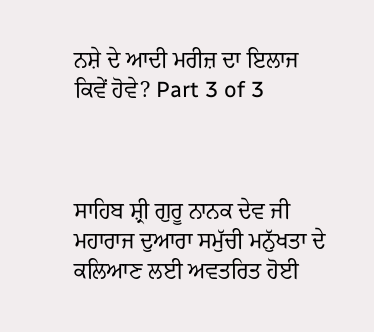ਨਸ਼ੇ ਦੇ ਆਦੀ ਮਰੀਜ਼ ਦਾ ਇਲਾਜ ਕਿਵੇਂ ਹੋਵੇ? Part 3 of 3



ਸਾਹਿਬ ਸ਼੍ਰੀ ਗੁਰੂ ਨਾਨਕ ਦੇਵ ਜੀ ਮਹਾਰਾਜ ਦੁਆਰਾ ਸਮੁੱਚੀ ਮਨੁੱਖਤਾ ਦੇ ਕਲਿਆਣ ਲਈ ਅਵਤਰਿਤ ਹੋਈ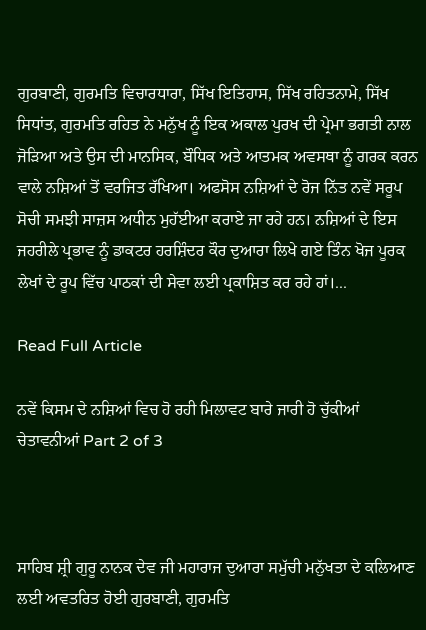ਗੁਰਬਾਣੀ, ਗੁਰਮਤਿ ਵਿਚਾਰਧਾਰਾ, ਸਿੱਖ ਇਤਿਹਾਸ, ਸਿੱਖ ਰਹਿਤਨਾਮੇ, ਸਿੱਖ ਸਿਧਾਂਤ, ਗੁਰਮਤਿ ਰਹਿਤ ਨੇ ਮਨੁੱਖ ਨੂੰ ਇਕ ਅਕਾਲ ਪੁਰਖ ਦੀ ਪ੍ਰੇਮਾ ਭਗਤੀ ਨਾਲ ਜੋੜਿਆ ਅਤੇ ਉਸ ਦੀ ਮਾਨਸਿਕ, ਬੌਧਿਕ ਅਤੇ ਆਤਮਕ ਅਵਸਥਾ ਨੂੰ ਗਰਕ ਕਰਨ ਵਾਲੇ ਨਸ਼ਿਆਂ ਤੋਂ ਵਰਜਿਤ ਰੱਖਿਆ। ਅਫਸੋਸ ਨਸ਼ਿਆਂ ਦੇ ਰੋਜ ਨਿੱਤ ਨਵੇਂ ਸਰੂਪ ਸੋਚੀ ਸਮਝੀ ਸਾਜ਼ਸ ਅਧੀਨ ਮੁਹੱਈਆ ਕਰਾਏ ਜਾ ਰਹੇ ਹਨ। ਨਸ਼ਿਆਂ ਦੇ ਇਸ ਜਹਰੀਲੇ ਪ੍ਰਭਾਵ ਨੂੰ ਡਾਕਟਰ ਹਰਸ਼ਿੰਦਰ ਕੌਰ ਦੁਆਰਾ ਲਿਖੇ ਗਏ ਤਿੰਨ ਖੋਜ ਪੂਰਕ ਲੇਖਾਂ ਦੇ ਰੂਪ ਵਿੱਚ ਪਾਠਕਾਂ ਦੀ ਸੇਵਾ ਲਈ ਪ੍ਰਕਾਸ਼ਿਤ ਕਰ ਰਹੇ ਹਾਂ।...

Read Full Article

ਨਵੇਂ ਕਿਸਮ ਦੇ ਨਸ਼ਿਆਂ ਵਿਚ ਹੋ ਰਹੀ ਮਿਲਾਵਟ ਬਾਰੇ ਜਾਰੀ ਹੋ ਚੁੱਕੀਆਂ ਚੇਤਾਵਨੀਆਂ Part 2 of 3



ਸਾਹਿਬ ਸ਼੍ਰੀ ਗੁਰੂ ਨਾਨਕ ਦੇਵ ਜੀ ਮਹਾਰਾਜ ਦੁਆਰਾ ਸਮੁੱਚੀ ਮਨੁੱਖਤਾ ਦੇ ਕਲਿਆਣ ਲਈ ਅਵਤਰਿਤ ਹੋਈ ਗੁਰਬਾਣੀ, ਗੁਰਮਤਿ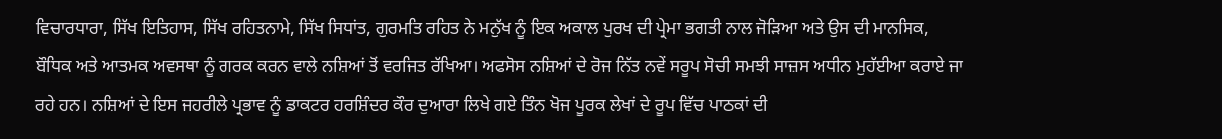ਵਿਚਾਰਧਾਰਾ, ਸਿੱਖ ਇਤਿਹਾਸ, ਸਿੱਖ ਰਹਿਤਨਾਮੇ, ਸਿੱਖ ਸਿਧਾਂਤ, ਗੁਰਮਤਿ ਰਹਿਤ ਨੇ ਮਨੁੱਖ ਨੂੰ ਇਕ ਅਕਾਲ ਪੁਰਖ ਦੀ ਪ੍ਰੇਮਾ ਭਗਤੀ ਨਾਲ ਜੋੜਿਆ ਅਤੇ ਉਸ ਦੀ ਮਾਨਸਿਕ, ਬੌਧਿਕ ਅਤੇ ਆਤਮਕ ਅਵਸਥਾ ਨੂੰ ਗਰਕ ਕਰਨ ਵਾਲੇ ਨਸ਼ਿਆਂ ਤੋਂ ਵਰਜਿਤ ਰੱਖਿਆ। ਅਫਸੋਸ ਨਸ਼ਿਆਂ ਦੇ ਰੋਜ ਨਿੱਤ ਨਵੇਂ ਸਰੂਪ ਸੋਚੀ ਸਮਝੀ ਸਾਜ਼ਸ ਅਧੀਨ ਮੁਹੱਈਆ ਕਰਾਏ ਜਾ ਰਹੇ ਹਨ। ਨਸ਼ਿਆਂ ਦੇ ਇਸ ਜਹਰੀਲੇ ਪ੍ਰਭਾਵ ਨੂੰ ਡਾਕਟਰ ਹਰਸ਼ਿੰਦਰ ਕੌਰ ਦੁਆਰਾ ਲਿਖੇ ਗਏ ਤਿੰਨ ਖੋਜ ਪੂਰਕ ਲੇਖਾਂ ਦੇ ਰੂਪ ਵਿੱਚ ਪਾਠਕਾਂ ਦੀ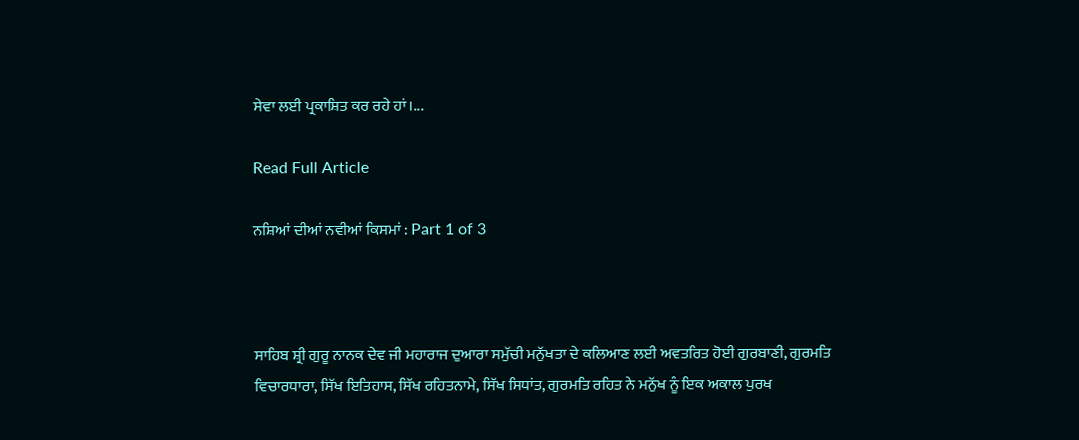ਸੇਵਾ ਲਈ ਪ੍ਰਕਾਸ਼ਿਤ ਕਰ ਰਹੇ ਹਾਂ।...

Read Full Article

ਨਸ਼ਿਆਂ ਦੀਆਂ ਨਵੀਆਂ ਕਿਸਮਾਂ : Part 1 of 3



ਸਾਹਿਬ ਸ਼੍ਰੀ ਗੁਰੂ ਨਾਨਕ ਦੇਵ ਜੀ ਮਹਾਰਾਜ ਦੁਆਰਾ ਸਮੁੱਚੀ ਮਨੁੱਖਤਾ ਦੇ ਕਲਿਆਣ ਲਈ ਅਵਤਰਿਤ ਹੋਈ ਗੁਰਬਾਣੀ, ਗੁਰਮਤਿ ਵਿਚਾਰਧਾਰਾ, ਸਿੱਖ ਇਤਿਹਾਸ, ਸਿੱਖ ਰਹਿਤਨਾਮੇ, ਸਿੱਖ ਸਿਧਾਂਤ, ਗੁਰਮਤਿ ਰਹਿਤ ਨੇ ਮਨੁੱਖ ਨੂੰ ਇਕ ਅਕਾਲ ਪੁਰਖ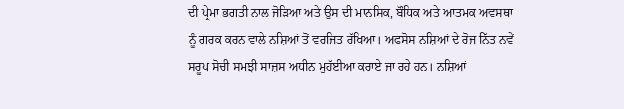ਦੀ ਪ੍ਰੇਮਾ ਭਗਤੀ ਨਾਲ ਜੋੜਿਆ ਅਤੇ ਉਸ ਦੀ ਮਾਨਸਿਕ, ਬੌਧਿਕ ਅਤੇ ਆਤਮਕ ਅਵਸਥਾ ਨੂੰ ਗਰਕ ਕਰਨ ਵਾਲੇ ਨਸ਼ਿਆਂ ਤੋਂ ਵਰਜਿਤ ਰੱਖਿਆ। ਅਫਸੋਸ ਨਸ਼ਿਆਂ ਦੇ ਰੋਜ ਨਿੱਤ ਨਵੇਂ ਸਰੂਪ ਸੋਚੀ ਸਮਝੀ ਸਾਜ਼ਸ ਅਧੀਨ ਮੁਹੱਈਆ ਕਰਾਏ ਜਾ ਰਹੇ ਹਨ। ਨਸ਼ਿਆਂ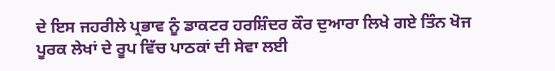ਦੇ ਇਸ ਜਹਰੀਲੇ ਪ੍ਰਭਾਵ ਨੂੰ ਡਾਕਟਰ ਹਰਸ਼ਿੰਦਰ ਕੌਰ ਦੁਆਰਾ ਲਿਖੇ ਗਏ ਤਿੰਨ ਖੋਜ ਪੂਰਕ ਲੇਖਾਂ ਦੇ ਰੂਪ ਵਿੱਚ ਪਾਠਕਾਂ ਦੀ ਸੇਵਾ ਲਈ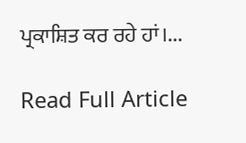ਪ੍ਰਕਾਸ਼ਿਤ ਕਰ ਰਹੇ ਹਾਂ।...

Read Full Article